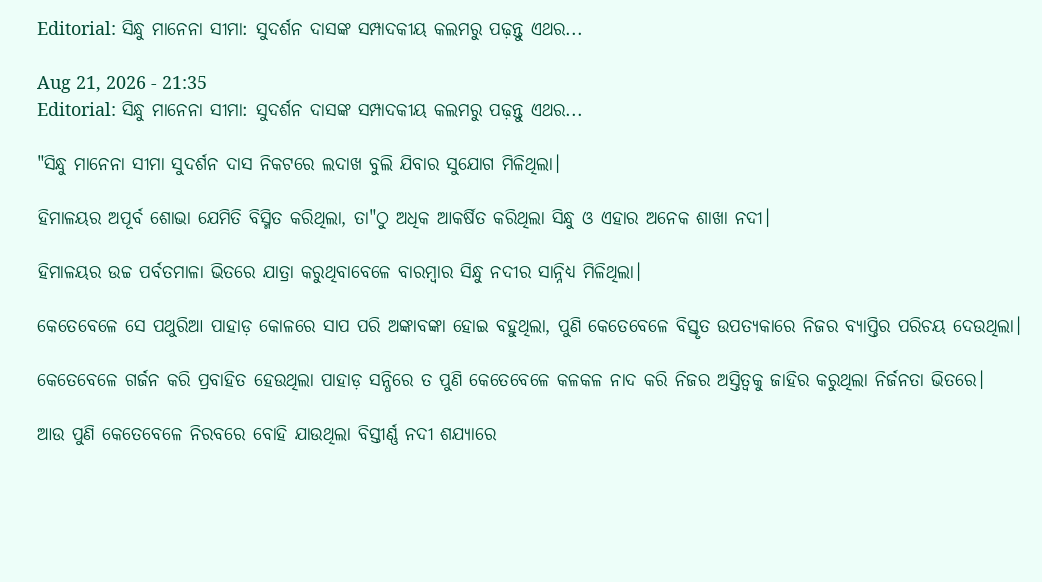Editorial: ସିନ୍ଧୁ ମାନେନା ସୀମା: ସୁଦର୍ଶନ ଦାସଙ୍କ ସମ୍ପାଦକୀୟ କଲମରୁ ପଢ଼ନ୍ତୁ ଏଥର...

Aug 21, 2026 - 21:35
Editorial: ସିନ୍ଧୁ ମାନେନା ସୀମା: ସୁଦର୍ଶନ ଦାସଙ୍କ ସମ୍ପାଦକୀୟ କଲମରୁ ପଢ଼ନ୍ତୁ ଏଥର...

"ସିନ୍ଧୁ ମାନେନା ସୀମା ସୁଦର୍ଶନ ଦାସ ନିକଟରେ ଲଦାଖ ବୁଲି ଯିବାର ସୁଯୋଗ ମିଳିଥିଲା।

ହିମାଳୟର ଅପୂର୍ବ ଶୋଭା ଯେମିତି ବିସ୍ମିତ କରିଥିଲା, ତା"ଠୁ ଅଧିକ ଆକର୍ଷିତ କରିଥିଲା ସିନ୍ଧୁ ଓ ଏହାର ଅନେକ ଶାଖା ନଦୀ।

ହିମାଳୟର ଉଚ୍ଚ ପର୍ବତମାଳା ଭିତରେ ଯାତ୍ରା କରୁଥିବାବେଳେ ବାରମ୍ବାର ସିନ୍ଧୁ ନଦୀର ସାନ୍ନିଧ୍ୟ ମିଳିଥିଲା।

କେତେବେଳେ ସେ ପଥୁରିଆ ପାହାଡ଼ କୋଳରେ ସାପ ପରି ଅଙ୍କାବଙ୍କା ହୋଇ ବହୁଥିଲା, ପୁଣି କେତେବେଳେ ବିସ୍ତୃତ ଉପତ୍ୟକାରେ ନିଜର ବ୍ୟାପ୍ତିର ପରିଚୟ ଦେଉଥିଲା।

କେତେବେଳେ ଗର୍ଜନ କରି ପ୍ରବାହିତ ହେଉଥିଲା ପାହାଡ଼ ସନ୍ଧିରେ ତ ପୁଣି କେତେବେଳେ କଳକଳ ନାଦ କରି ନିଜର ଅସ୍ତିତ୍ୱକୁ ଜାହିର କରୁଥିଲା ନିର୍ଜନତା ଭିତରେ।

ଆଉ ପୁଣି କେତେବେଳେ ନିରବରେ ବୋହି ଯାଉଥିଲା ବିସ୍ତୀର୍ଣ୍ଣ ନଦୀ ଶଯ୍ୟାରେ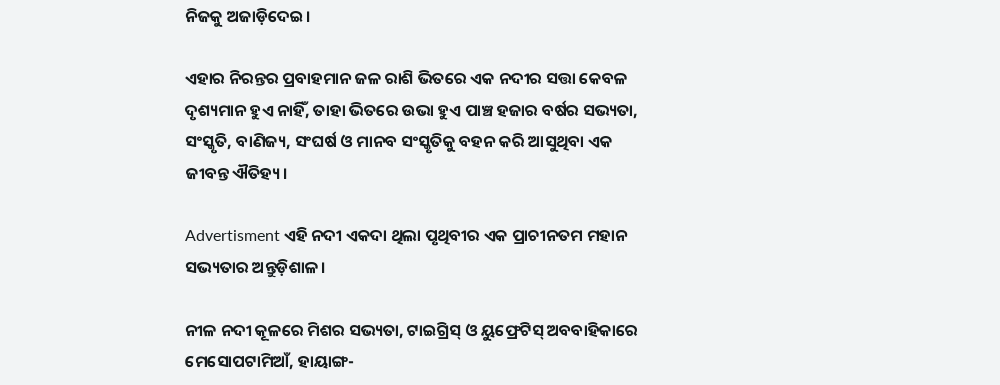ନିଜକୁ ଅଜାଡ଼ିଦେଇ।

ଏହାର ନିରନ୍ତର ପ୍ରବାହମାନ ଜଳ ରାଶି ଭିତରେ ଏକ ନଦୀର ସତ୍ତା କେବଳ ଦୃଶ୍ୟମାନ ହୁଏ ନାହିଁ, ତାହା ଭିତରେ ଉଭା ହୁଏ ପାଞ୍ଚ ହଜାର ବର୍ଷର ସଭ୍ୟତା, ସଂସ୍କୃତି, ବାଣିଜ୍ୟ, ସଂଘର୍ଷ ଓ ମାନବ ସଂସ୍କୃତିକୁ ବହନ କରି ଆସୁଥିବା ଏକ ଜୀବନ୍ତ ଐତିହ୍ୟ।

Advertisment ଏହି ନଦୀ ଏକଦା ଥିଲା ପୃଥିବୀର ଏକ ପ୍ରାଚୀନତମ ମହାନ ସଭ୍ୟତାର ଅନ୍ତୁଡ଼ିଶାଳ।

ନୀଳ ନଦୀ କୂଳରେ ମିଶର ସଭ୍ୟତା, ଟାଇଗ୍ରିସ୍ ଓ ୟୁଫ୍ରେଟିସ୍ ଅବବାହିକାରେ ମେସୋପଟାମିଆଁ, ହାୟାଙ୍ଗ-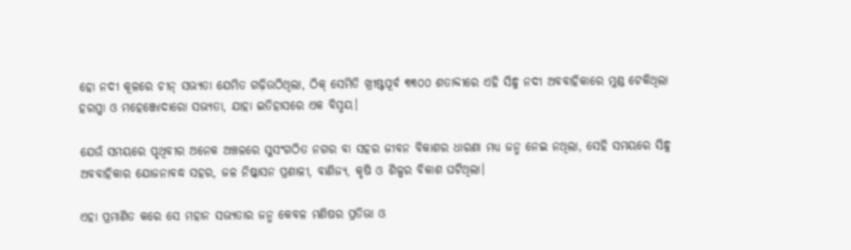ହୋ ନଦୀ କୂଳରେ ଚୀନ୍ ସଭ୍ୟତା ଯେମିତ ଗଢ଼ିଉଠିଥିଲା, ଠିକ୍ ସେମିତି ଖ୍ରୀଷ୍ଟପୂର୍ବ ୩୩୦୦ ଶତାବ୍ଦୀରେ ଏହି ସିନ୍ଧୁ ନଦୀ ଅବବାହିକାରେ ମୁଣ୍ଡ ଟେକିଥିଲା ହରପ୍ପା ଓ ମହେଞ୍ଜୋଦାରୋ ସଭ୍ୟତା, ଯାହା ଇତିହାସରେ ଏକ ବିସ୍ମୟ।

ଯେଉଁ ସମୟରେ ପୃଥିବୀର ଅନେକ ଅଞ୍ଚଳରେ ସୁସଂଗଠିତ ନଗର ବା ସହର ଜୀବନ ବିକାଶର ଧାରଣା ମଧ୍ୟ ଜନ୍ମ ନେଇ ନଥିଲା, ସେହି ସମୟରେ ସିନ୍ଧୁ ଅବବାହିକାର ଯୋଜନାବଦ୍ଧ ସହର, ଜଳ ନିଷ୍କାସନ ପ୍ରଣାଳୀ, ବାଣିଜ୍ୟ, କୃଷି ଓ ଶିଳ୍ପର ବିକାଶ ଘଟିଥିଲା।

ଏହା ପ୍ରମାଣିତ କରେ ସେ ମହାନ ସଭ୍ୟତାର ଜନ୍ମ କେବଳ ମଣିଷର ପ୍ରତିଭା ଓ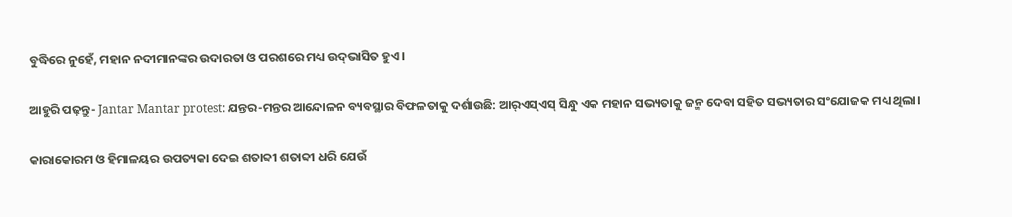ବୁଦ୍ଧିରେ ନୁହେଁ, ମହାନ ନଦୀମାନଙ୍କର ଉଦାରତା ଓ ପରଶରେ ମଧ୍ୟ ଉଦ୍‌ଭାସିତ ହୁଏ।

ଆହୁରି ପଢ଼ନ୍ତୁ- Jantar Mantar protest: ଯନ୍ତର-ମନ୍ତର ଆନ୍ଦୋଳନ ବ୍ୟବସ୍ଥାର ବିଫଳତାକୁ ଦର୍ଶାଉଛି: ଆର୍‌ଏସ୍‌ଏସ୍‌ ସିନ୍ଧୁ ଏକ ମହାନ ସଭ୍ୟତାକୁ ଜନ୍ମ ଦେବା ସହିତ ସଭ୍ୟତାର ସଂଯୋଜକ ମଧ୍ୟ ଥିଲା।

କାରାକୋରମ ଓ ହିମାଳୟର ଉପତ୍ୟକା ଦେଇ ଶତାବ୍ଦୀ ଶତାବ୍ଦୀ ଧରି ଯେଉଁ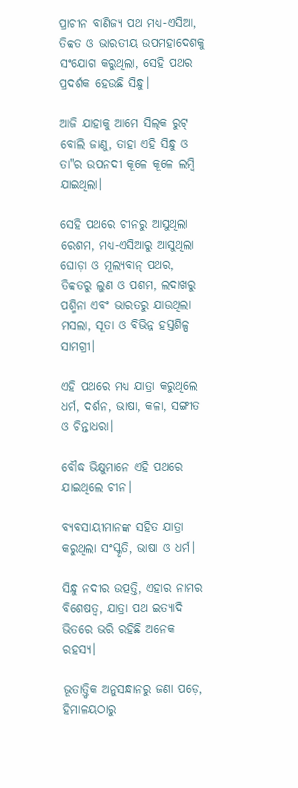ପ୍ରାଚୀନ ବାଣିଜ୍ୟ ପଥ ମଧ୍ୟ-ଏସିଆ, ତିବ୍ବତ ଓ ଭାରତୀୟ ଉପମହାଦେଶକୁ ସଂଯୋଗ କରୁଥିଲା, ସେହି ପଥର ପ୍ରଦର୍ଶକ ହେଉଛି ସିନ୍ଧୁ।

ଆଜି ଯାହାକୁ ଆମେ ସିଲ୍‌କ ରୁଟ୍‌ ବୋଲି ଜାଣୁ, ତାହା ଏହି ସିନ୍ଧୁ ଓ ତା"ର ଉପନଦୀ କୂଳେ କୂଳେ ଲମ୍ବି ଯାଇଥିଲା।

ସେହି ପଥରେ ଚୀନରୁ ଆସୁଥିଲା ରେଶମ, ମଧ୍ୟ-ଏସିଆରୁ ଆସୁଥିଲା ଘୋଡ଼ା ଓ ମୂଲ୍ୟବାନ୍‌ ପଥର, ତିବ୍ବତରୁ ଲୁଣ ଓ ପଶମ, ଲଦାଖରୁ ପଶ୍ମିନା ଏବଂ ଭାରତରୁ ଯାଉଥିଲା ମସଲା, ସୂତା ଓ ବିଭିନ୍ନ ହସ୍ତଶିଳ୍ପ ସାମଗ୍ରୀ।

ଏହି ପଥରେ ମଧ୍ୟ ଯାତ୍ରା କରୁଥିଲେ ଧର୍ମ, ଦର୍ଶନ, ଭାଷା, କଳା, ସଙ୍ଗୀତ ଓ ଚିନ୍ତାଧରା।

ବୌଦ୍ଧ ଭିକ୍ଷୁମାନେ ଏହି ପଥରେ ଯାଇଥିଲେ ଚୀନ।

ବ୍ୟବସାୟୀମାନଙ୍କ ସହିତ ଯାତ୍ରା କରୁଥିଲା ସଂସ୍କୃତି, ଭାଷା ଓ ଧର୍ମ।

ସିନ୍ଧୁ ନଦୀର ଉତ୍ପତ୍ତି, ଏହାର ନାମର ବିଶେଷତ୍ୱ, ଯାତ୍ରା ପଥ ଇତ୍ୟାଦି ଭିତରେ ଭରି ରହିଛି ଅନେକ ରହସ୍ୟ।

ଭୂତାତ୍ତ୍ବିକ ଅନୁସନ୍ଧାନରୁ ଜଣା ପଡ଼େ, ହିମାଳୟଠାରୁ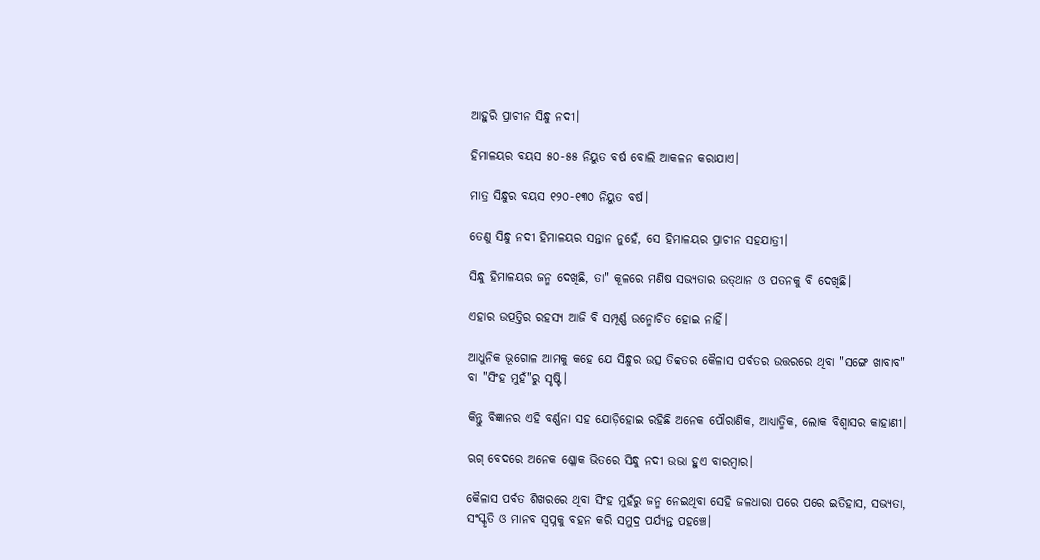ଆହୁରି ପ୍ରାଚୀନ ସିନ୍ଧୁ ନଦୀ।

ହିମାଳୟର ବୟସ ୫୦-୫୫ ନିୟୁତ ବର୍ଷ ବୋଲି ଆକଳନ କରାଯାଏ।

ମାତ୍ର ସିନ୍ଧୁର ବୟସ ୧୨୦-୧୩୦ ନିୟୁତ ବର୍ଷ।

ତେଣୁ ସିନ୍ଧୁ ନଦୀ ହିମାଳୟର ସନ୍ତାନ ନୁହେଁ, ସେ ହିମାଳୟର ପ୍ରାଚୀନ ସହଯାତ୍ରୀ।

ସିନ୍ଧୁ ହିମାଳୟର ଜନ୍ମ ଦେଖିଛି, ତା" କୂଳରେ ମଣିଷ ସଭ୍ୟତାର ଉତ୍‌ଥାନ ଓ ପତନକୁ ବି ଦେଖିଛି।

ଏହାର ଉତ୍ପତ୍ତିର ରହସ୍ୟ ଆଜି ବି ସମ୍ପୂର୍ଣ୍ଣ ଉନ୍ମୋଚିତ ହୋଇ ନାହିଁ।

ଆଧୁନିକ ଭୂଗୋଳ ଆମକୁ କହେ ଯେ ସିନ୍ଧୁର ଉତ୍ସ ତିବ୍ବତର କୈଳାସ ପର୍ବତର ଉତ୍ତରରେ ଥିବା "ସଙ୍ଗେ ଖାବାବ" ବା "ସିଂହ ମୁହଁ"ରୁ ସୃଷ୍ଟି।

କିନ୍ତୁ ବିଜ୍ଞାନର ଏହି ବର୍ଣ୍ଣନା ସହ ଯୋଡ଼ିହୋଇ ରହିଛି ଅନେକ ପୌରାଣିକ, ଆଧ୍ୟାତ୍ମିକ, ଲୋକ ବିଶ୍ୱାସର କାହାଣୀ।

ଋଗ୍ ବେଦରେ ଅନେକ ଶ୍ଳୋକ ଭିତରେ ସିନ୍ଧୁ ନଦୀ ଉଭା ହୁଏ ବାରମ୍ବାର।

କୈଳାସ ପର୍ବତ ଶିଖରରେ ଥିବା ସିଂହ ମୁହଁରୁ ଜନ୍ମ ନେଇଥିବା ସେହି ଜଳଧାରା ପରେ ପରେ ଇତିହାସ, ସଭ୍ୟତା, ସଂସ୍କୃତି ଓ ମାନବ ସ୍ୱପ୍ନକୁ ବହନ କରି ସମୁଦ୍ର ପର୍ଯ୍ୟନ୍ତ ପହଞ୍ଚେ।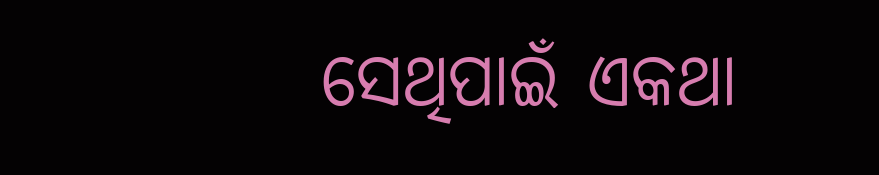ସେଥିପାଇଁ ଏକଥା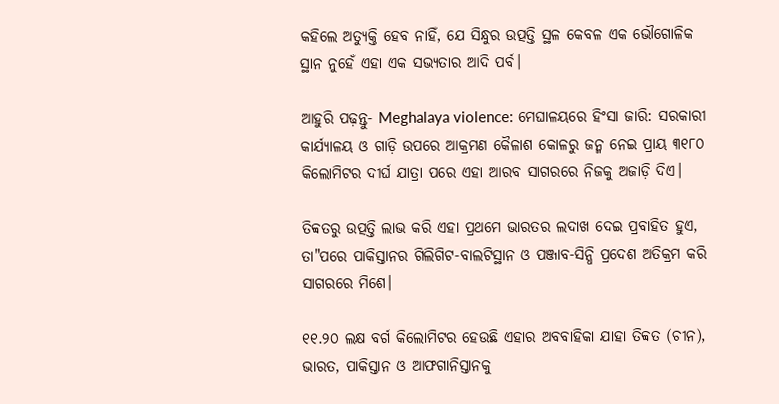କହିଲେ ଅତ୍ୟୁକ୍ତି ହେବ ନାହିଁ, ଯେ ସିନ୍ଧୁର ଉତ୍ପତ୍ତି ସ୍ଥଳ କେବଳ ଏକ ଭୌଗୋଳିକ ସ୍ଥାନ ନୁହେଁ ଏହା ଏକ ସଭ୍ୟତାର ଆଦି ପର୍ବ।

ଆହୁରି ପଢ଼ନ୍ତୁ- Meghalaya violence: ମେଘାଳୟରେ ହିଂସା ଜାରି: ସରକାରୀ କାର୍ଯ୍ୟାଳୟ ଓ ଗାଡ଼ି ଉପରେ ଆକ୍ରମଣ କୈଳାଶ କୋଳରୁ ଜନ୍ମ ନେଇ ପ୍ରାୟ ୩୧୮୦ କିଲୋମିଟର ଦୀର୍ଘ ଯାତ୍ରା ପରେ ଏହା ଆରବ ସାଗରରେ ନିଜକୁ ଅଜାଡ଼ି ଦିଏ।

ତିବ୍ବତରୁ ଉତ୍ପତ୍ତି ଲାଭ କରି ଏହା ପ୍ରଥମେ ଭାରତର ଲଦାଖ ଦେଇ ପ୍ରବାହିତ ହୁଏ, ତା"ପରେ ପାକିସ୍ତାନର ଗିଲିଗିଟ-ବାଲଟିସ୍ଥାନ ଓ ପଞ୍ଜାବ-ସିନ୍ଧି ପ୍ରଦେଶ ଅତିକ୍ରମ କରି ସାଗରରେ ମିଶେ।

୧୧.୨୦ ଲକ୍ଷ ବର୍ଗ କିଲୋମିଟର ହେଉଛି ଏହାର ଅବବାହିକା ଯାହା ତିବ୍ବତ (ଚୀନ), ଭାରତ, ପାକିସ୍ତାନ ଓ ଆଫଗାନିସ୍ତାନକୁ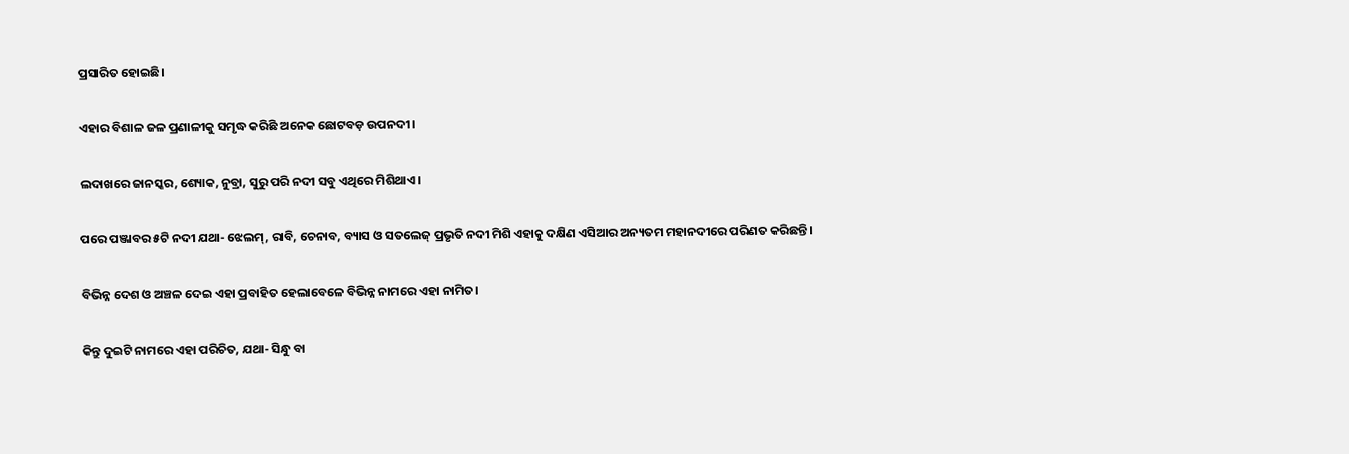ପ୍ରସାରିତ ହୋଇଛି।

ଏହାର ବିଶାଳ ଜଳ ପ୍ରଣାଳୀକୁ ସମୃଦ୍ଧ କରିଛି ଅନେକ ଛୋଟବଡ଼ ଉପନଦୀ।

ଲଦାଖରେ ଜାନସ୍କର, ଶ୍ୟୋକ, ନୁବ୍ରା, ସୁରୁ ପରି ନଦୀ ସବୁ ଏଥିରେ ମିଶିଥାଏ।

ପରେ ପଞ୍ଜାବର ୫ଟି ନଦୀ ଯଥା- ଝେଲମ୍, ରାବି, ଚେନାବ, ବ୍ୟାସ ଓ ସତଲେଜ୍ ପ୍ରଭୃତି ନଦୀ ମିଶି ଏହାକୁ ଦକ୍ଷିଣ ଏସିଆର ଅନ୍ୟତମ ମହାନଦୀରେ ପରିଣତ କରିଛନ୍ତି।

ବିଭିନ୍ନ ଦେଶ ଓ ଅଞ୍ଚଳ ଦେଇ ଏହା ପ୍ରବାହିତ ହେଲାବେଳେ ବିଭିନ୍ନ ନାମରେ ଏହା ନାମିତ।

କିନ୍ତୁ ଦୁଇଟି ନାମରେ ଏହା ପରିଚିତ, ଯଥା- ସିନ୍ଧୁ ବା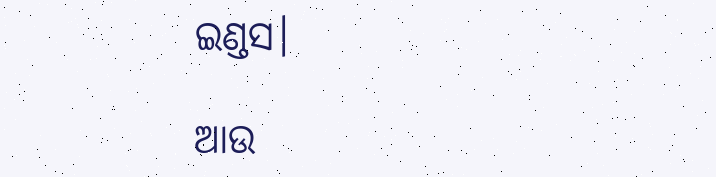ଇଣ୍ଡସ।

ଆଉ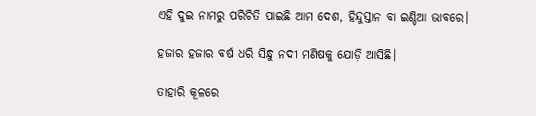ଏହି ଦୁଇ ନାମରୁ ପରିଚିତି ପାଇଛି ଆମ ଦେଶ, ହିନ୍ଦୁସ୍ତାନ ବା ଇଣ୍ଡିଆ ଭାବରେ।

ହଜାର ହଜାର ବର୍ଷ ଧରି ସିନ୍ଧୁ ନଦୀ ମଣିଷକୁ ଯୋଡ଼ି ଆସିଛି।

ତାହାରି କୂଳରେ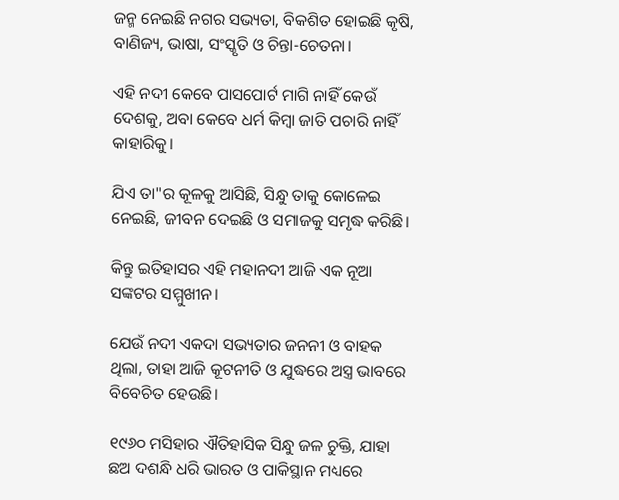ଜନ୍ମ ନେଇଛି ନଗର ସଭ୍ୟତା, ବିକଶିତ ହୋଇଛି କୃଷି, ବାଣିଜ୍ୟ, ଭାଷା, ସଂସ୍କୃତି ଓ ଚିନ୍ତା-ଚେତନା।

ଏହି ନଦୀ କେବେ ପାସପୋର୍ଟ ମାଗି ନାହିଁ କେଉଁ ଦେଶକୁ, ଅବା କେବେ ଧର୍ମ କିମ୍ବା ଜାତି ପଚାରି ନାହିଁ କାହାରିକୁ।

ଯିଏ ତା"ର କୂଳକୁ ଆସିଛି, ସିନ୍ଧୁ ତାକୁ କୋଳେଇ ନେଇଛି, ଜୀବନ ଦେଇଛି ଓ ସମାଜକୁ ସମୃଦ୍ଧ କରିଛି।

କିନ୍ତୁ ଇତିହାସର ଏହି ମହାନଦୀ ଆଜି ଏକ ନୂଆ ସଙ୍କଟର ସମ୍ମୁଖୀନ।

ଯେଉଁ ନଦୀ ଏକଦା ସଭ୍ୟତାର ଜନନୀ ଓ ବାହକ ଥିଲା, ତାହା ଆଜି କୂଟନୀତି ଓ ଯୁଦ୍ଧରେ ଅସ୍ତ୍ର ଭାବରେ ବିବେଚିତ ହେଉଛି।

୧୯୬୦ ମସିହାର ଐତିହାସିକ ସିନ୍ଧୁ ଜଳ ଚୁକ୍ତି, ଯାହା ଛଅ ଦଶନ୍ଧି ଧରି ଭାରତ ଓ ପାକିସ୍ଥାନ ମଧ୍ୟରେ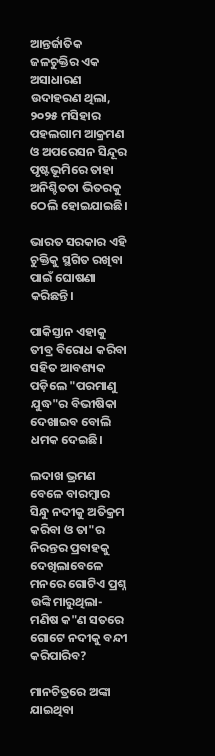ଆନ୍ତର୍ଜାତିକ ଜଳଚୁକ୍ତିର ଏକ ଅସାଧାରଣ ଉଦାହରଣ ଥିଲା, ୨୦୨୫ ମସିହାର ପହଲଗାମ ଆକ୍ରମଣ ଓ ଅପରେସନ ସିନ୍ଦୂର ପୃଷ୍ଟଭୂମିରେ ତାହା ଅନିଶ୍ଚିତତା ଭିତରକୁ ଠେଲି ହୋଇଯାଇଛି।

ଭାରତ ସରକାର ଏହି ଚୁକ୍ତିକୁ ସ୍ଥଗିତ ରଖିବା ପାଇଁ ଘୋଷଣା କରିଛନ୍ତି।

ପାକିସ୍ତାନ ଏହାକୁ ତୀବ୍ର ବିରୋଧ କରିବା ସହିତ ଆବଶ୍ୟକ ପଡ଼ିଲେ "ପରମାଣୁ ଯୁଦ୍ଧ"ର ବିଭୀଷିକା ଦେଖାଇବ ବୋଲି ଧମକ ଦେଇଛି।

ଲଦାଖ ଭ୍ରମଣ ବେଳେ ବାରମ୍ବାର ସିନ୍ଧୁ ନଦୀକୁ ଅତିକ୍ରମ କରିବା ଓ ତା"ର ନିରନ୍ତର ପ୍ରବାହକୁ ଦେଖିଲାବେଳେ ମନରେ ଗୋଟିଏ ପ୍ରଶ୍ନ ଉଙ୍କି ମାରୁଥିଲା- ମଣିଷ କ"ଣ ସତରେ ଗୋଟେ ନଦୀକୁ ବନ୍ଦୀ କରିପାରିବ?

ମାନଚିତ୍ରରେ ଅଙ୍କା ଯାଇଥିବା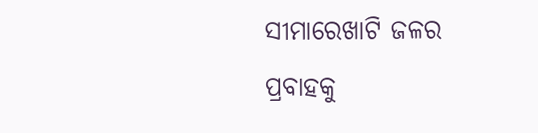ସୀମାରେଖାଟି ଜଳର ପ୍ରବାହକୁ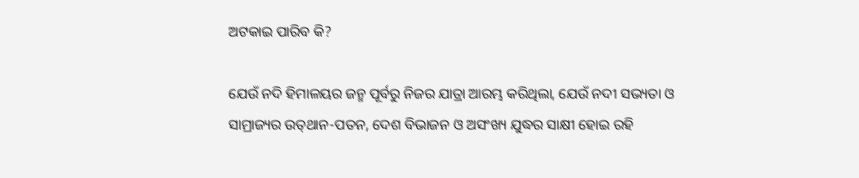ଅଟକାଇ ପାରିବ କି?

ଯେଉଁ ନଦି ହିମାଳୟର ଜନ୍ମ ପୂର୍ବରୁ ନିଜର ଯାତ୍ରା ଆରମ୍ଭ କରିଥିଲା, ଯେଉଁ ନଦୀ ସଭ୍ୟତା ଓ ସାମ୍ରାଜ୍ୟର ଉତ୍‌ଥାନ-ପତନ, ଦେଶ ବିଭାଜନ ଓ ଅସଂଖ୍ୟ ଯୁଦ୍ଧର ସାକ୍ଷୀ ହୋଇ ରହି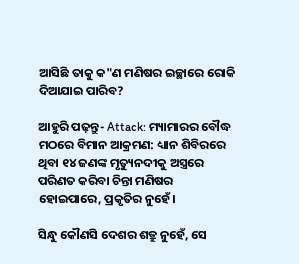ଆସିଛି ତାକୁ କ"ଣ ମଣିଷର ଇଚ୍ଛାରେ ରୋକି ଦିଆଯାଇ ପାରିବ?

ଆହୁରି ପଢ଼ନ୍ତୁ- Attack: ମ୍ୟାମାରର ବୌଦ୍ଧ ମଠରେ ବିମାନ ଆକ୍ରମଣ: ଧ୍ୟାନ ଶିବିରରେ ଥିବା ୧୪ ଜଣଙ୍କ ମୃତ୍ୟୁନଦୀକୁ ଅସ୍ତ୍ରରେ ପରିଣତ କରିବା ଚିନ୍ତା ମଣିଷର ହୋଇପାରେ, ପ୍ରକୃତିର ନୁହେଁ।

ସିନ୍ଧୁ କୌଣସି ଦେଶର ଶତ୍ରୁ ନୁହେଁ, ସେ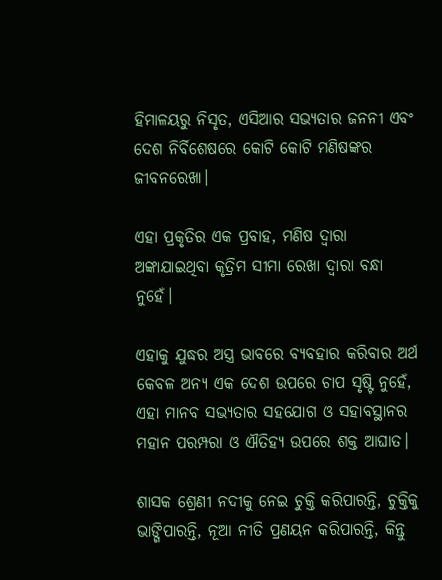ହିମାଳୟରୁ ନିସୃତ, ଏସିଆର ସଭ୍ୟତାର ଜନନୀ ଏବଂ ଦେଶ ନିର୍ବିଶେଷରେ କୋଟି କୋଟି ମଣିଷଙ୍କର ଜୀବନରେଖା।

ଏହା ପ୍ରକୃତିର ଏକ ପ୍ରବାହ, ମଣିଷ ଦ୍ୱାରା ଅଙ୍କାଯାଇଥିବା କୃତ୍ରିମ ସୀମା ରେଖା ଦ୍ୱାରା ବନ୍ଧା ନୁହେଁ।

ଏହାକୁ ଯୁଦ୍ଧର ଅସ୍ତ୍ର ଭାବରେ ବ୍ୟବହାର କରିବାର ଅର୍ଥ କେବଳ ଅନ୍ୟ ଏକ ଦେଶ ଉପରେ ଚାପ ସୃଷ୍ଟି ନୁହେଁ, ଏହା ମାନବ ସଭ୍ୟତାର ସହଯୋଗ ଓ ସହାବସ୍ଥାନର ମହାନ ପରମ୍ପରା ଓ ଐତିହ୍ୟ ଉପରେ ଶକ୍ତ ଆଘାତ।

ଶାସକ ଶ୍ରେଣୀ ନଦୀକୁ ନେଇ ଚୁକ୍ତି କରିପାରନ୍ତି, ଚୁକ୍ତିକୁ ଭାଙ୍ଗିପାରନ୍ତି, ନୂଆ ନୀତି ପ୍ରଣୟନ କରିପାରନ୍ତି, କିନ୍ତୁ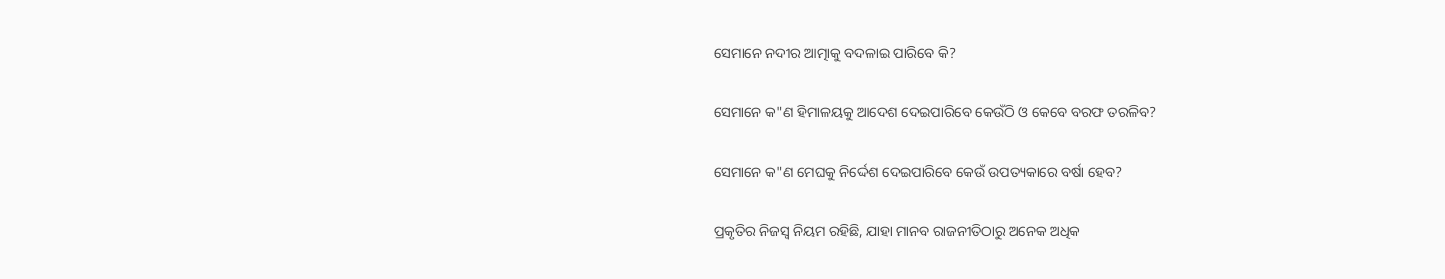ସେମାନେ ନଦୀର ଆତ୍ମାକୁ ବଦଳାଇ ପାରିବେ କି?

ସେମାନେ କ"ଣ ହିମାଳୟକୁ ଆଦେଶ ଦେଇପାରିବେ କେଉଁଠି ଓ କେବେ ବରଫ ତରଳିବ?

ସେମାନେ କ"ଣ ମେଘକୁ ନିର୍ଦ୍ଦେଶ ଦେଇପାରିବେ କେଉଁ ଉପତ୍ୟକାରେ ବର୍ଷା ହେବ?

ପ୍ରକୃତିର ନିଜସ୍ୱ ନିୟମ ରହିଛି, ଯାହା ମାନବ ରାଜନୀତିଠାରୁ ଅନେକ ଅଧିକ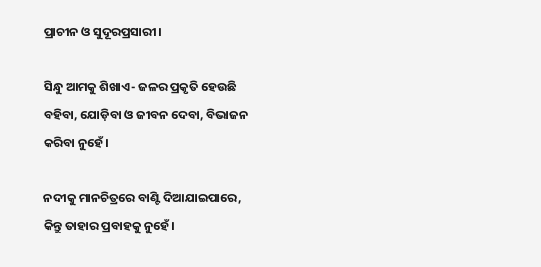ପ୍ରାଚୀନ ଓ ସୁଦୂରପ୍ରସାରୀ।

ସିନ୍ଧୁ ଆମକୁ ଶିଖାଏ- ଜଳର ପ୍ରକୃତି ହେଉଛି ବହିବା, ଯୋଡ଼ିବା ଓ ଜୀବନ ଦେବା, ବିଭାଜନ କରିବା ନୁହେଁ।

ନଦୀକୁ ମାନଚିତ୍ରରେ ବାଣ୍ଟି ଦିଆଯାଇପାରେ, କିନ୍ତୁ ତାହାର ପ୍ରବାହକୁ ନୁହେଁ।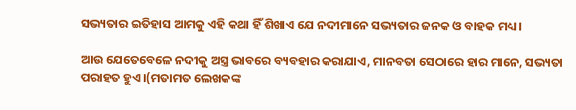ସଭ୍ୟତାର ଇତିହାସ ଆମକୁ ଏହି କଥା ହିଁ ଶିଖାଏ ଯେ ନଦୀମାନେ ସଭ୍ୟତାର ଜନକ ଓ ବାହକ ମଧ୍ୟ।

ଆଉ ଯେତେବେଳେ ନଦୀକୁ ଅସ୍ତ୍ର ଭାବରେ ବ୍ୟବହାର କରାଯାଏ, ମାନବତା ସେଠାରେ ହାର ମାନେ, ସଭ୍ୟତା ପରାହତ ହୁଏ।(ମତାମତ ଲେଖକଙ୍କ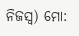ନିଜସ୍ବ) ମୋ: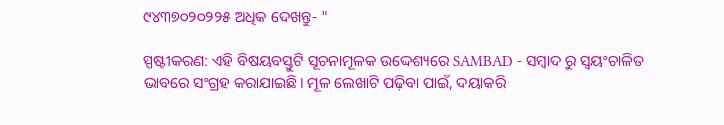୯୪୩୭୦୨୦୨୨୫ ଅଧିକ ଦେଖନ୍ତୁ- "

ସ୍ପଷ୍ଟୀକରଣ: ଏହି ବିଷୟବସ୍ତୁଟି ସୂଚନାମୂଳକ ଉଦ୍ଦେଶ୍ୟରେ SAMBAD - ସମ୍ବାଦ ରୁ ସ୍ୱୟଂଚାଳିତ ଭାବରେ ସଂଗ୍ରହ କରାଯାଇଛି। ମୂଳ ଲେଖାଟି ପଢ଼ିବା ପାଇଁ, ଦୟାକରି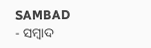SAMBAD - ସମ୍ବାଦ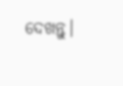ଦେଖନ୍ତୁ।